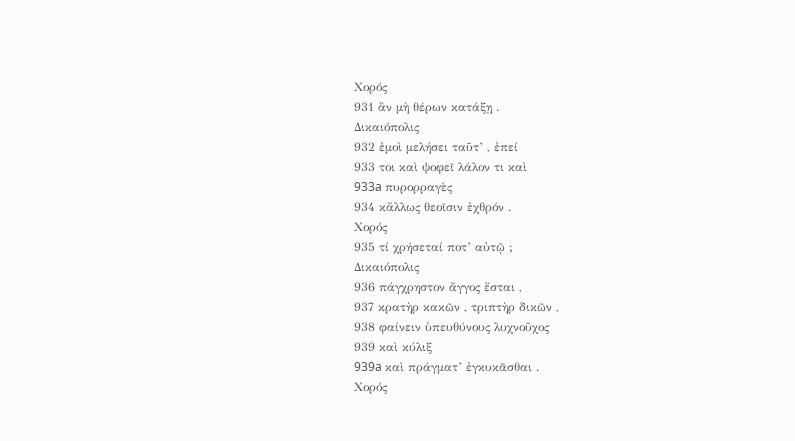Χορός
931 ἂν μὴ θέρων κατάξῃ .
Δικαιόπολις
932 ἐμοὶ μελήσει ταῦτ’ , ἐπεί
933 τοι καὶ ψοφεῖ λάλον τι καὶ
933a πυρορραγὲς
934 κἄλλως θεοῖσιν ἐχθρόν .
Χορός
935 τί χρήσεταί ποτ’ αὐτῷ ;
Δικαιόπολις
936 πάγχρηστον ἄγγος ἔσται ,
937 κρατὴρ κακῶν , τριπτὴρ δικῶν ,
938 φαίνειν ὑπευθύνους λυχνοῦχος
939 καὶ κύλιξ
939a καὶ πράγματ’ ἐγκυκᾶσθαι .
Χορός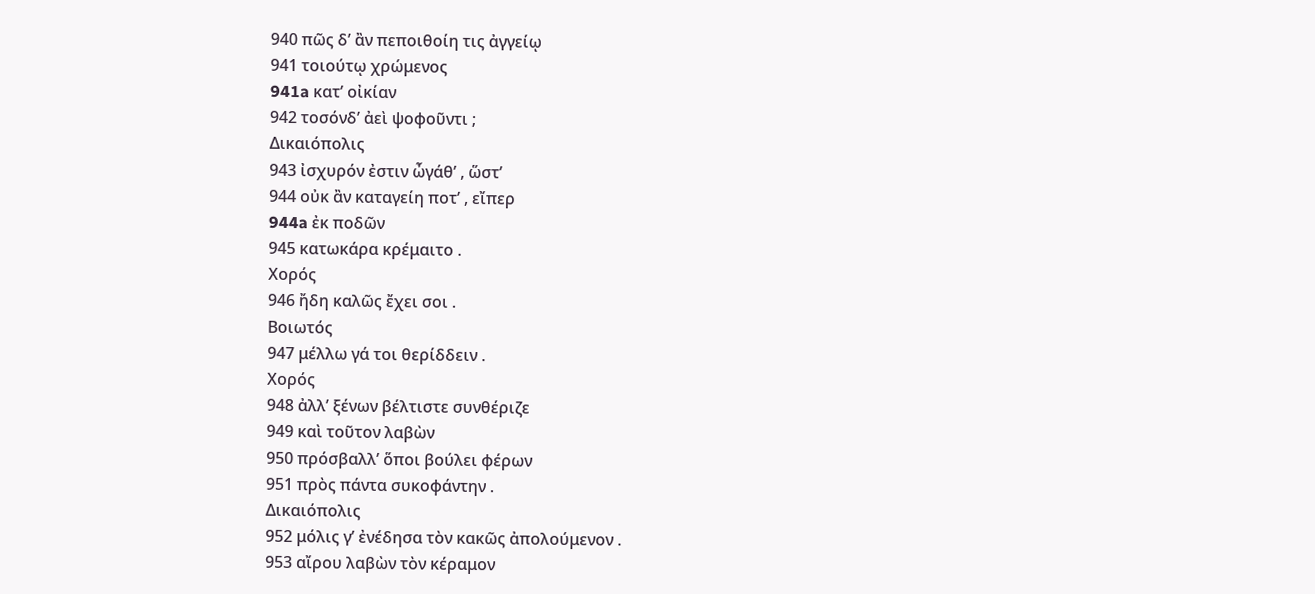940 πῶς δ’ ἂν πεποιθοίη τις ἀγγείῳ
941 τοιούτῳ χρώμενος
941a κατ’ οἰκίαν
942 τοσόνδ’ ἀεὶ ψοφοῦντι ;
Δικαιόπολις
943 ἰσχυρόν ἐστιν ὦγάθ’ , ὥστ’
944 οὐκ ἂν καταγείη ποτ’ , εἴπερ
944a ἐκ ποδῶν
945 κατωκάρα κρέμαιτο .
Χορός
946 ἤδη καλῶς ἔχει σοι .
Βοιωτός
947 μέλλω γά τοι θερίδδειν .
Χορός
948 ἀλλ’ ξένων βέλτιστε συνθέριζε
949 καὶ τοῦτον λαβὼν
950 πρόσβαλλ’ ὅποι βούλει φέρων
951 πρὸς πάντα συκοφάντην .
Δικαιόπολις
952 μόλις γ’ ἐνέδησα τὸν κακῶς ἀπολούμενον .
953 αἴρου λαβὼν τὸν κέραμον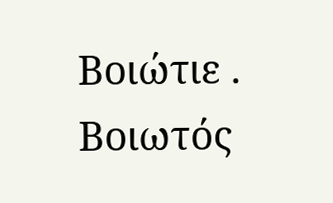Βοιώτιε .
Βοιωτός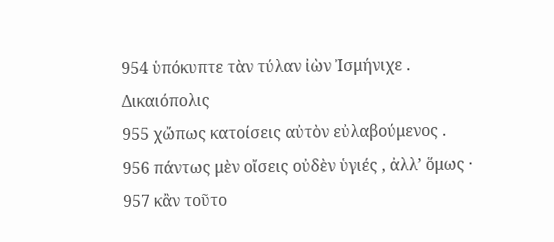954 ὑπόκυπτε τὰν τύλαν ἰὼν Ἰσμήνιχε .
Δικαιόπολις
955 χὤπως κατοίσεις αὐτὸν εὐλαβούμενος .
956 πάντως μὲν οἴσεις οὐδὲν ὑγιές , ἀλλ’ ὅμως ·
957 κἂν τοῦτο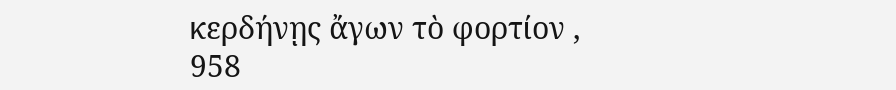κερδήνῃς ἄγων τὸ φορτίον ,
958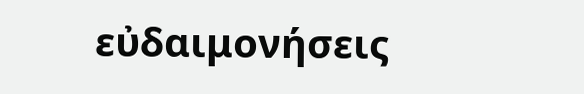εὐδαιμονήσεις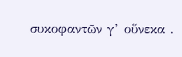συκοφαντῶν γ’ οὕνεκα .